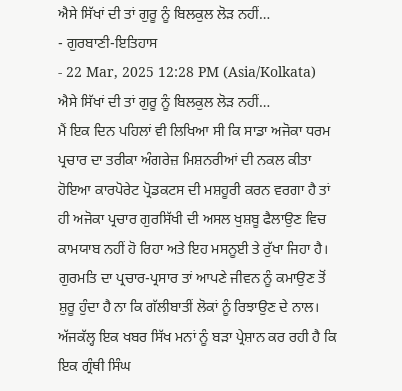ਐਸੇ ਸਿੱਖਾਂ ਦੀ ਤਾਂ ਗੁਰੂ ਨੂੰ ਬਿਲਕੁਲ ਲੋੜ ਨਹੀਂ…
- ਗੁਰਬਾਣੀ-ਇਤਿਹਾਸ
- 22 Mar, 2025 12:28 PM (Asia/Kolkata)
ਐਸੇ ਸਿੱਖਾਂ ਦੀ ਤਾਂ ਗੁਰੂ ਨੂੰ ਬਿਲਕੁਲ ਲੋੜ ਨਹੀਂ…
ਮੈਂ ਇਕ ਦਿਨ ਪਹਿਲਾਂ ਵੀ ਲਿਖਿਆ ਸੀ ਕਿ ਸਾਡਾ ਅਜੋਕਾ ਧਰਮ ਪ੍ਰਚਾਰ ਦਾ ਤਰੀਕਾ ਅੰਗਰੇਜ਼ ਮਿਸ਼ਨਰੀਆਂ ਦੀ ਨਕਲ ਕੀਤਾ ਹੋਇਆ ਕਾਰਪੋਰੇਟ ਪ੍ਰੋਡਕਟਸ ਦੀ ਮਸ਼ਹੂਰੀ ਕਰਨ ਵਰਗਾ ਹੈ ਤਾਂ ਹੀ ਅਜੋਕਾ ਪ੍ਰਚਾਰ ਗੁਰਸਿੱਖੀ ਦੀ ਅਸਲ ਖੁਸ਼ਬੂ ਫੈਲਾਉਣ ਵਿਚ ਕਾਮਯਾਬ ਨਹੀਂ ਹੋ ਰਿਹਾ ਅਤੇ ਇਹ ਮਸਨੂਈ ਤੇ ਰੁੱਖਾ ਜਿਹਾ ਹੈ। ਗੁਰਮਤਿ ਦਾ ਪ੍ਰਚਾਰ-ਪ੍ਰਸਾਰ ਤਾਂ ਆਪਣੇ ਜੀਵਨ ਨੂੰ ਕਮਾਉਣ ਤੋਂ ਸ਼ੁਰੂ ਹੁੰਦਾ ਹੈ ਨਾ ਕਿ ਗੱਲੀਬਾਤੀਂ ਲੋਕਾਂ ਨੂੰ ਰਿਝਾਉਣ ਦੇ ਨਾਲ।
ਅੱਜਕੱਲ੍ਹ ਇਕ ਖਬਰ ਸਿੱਖ ਮਨਾਂ ਨੂੰ ਬੜਾ ਪ੍ਰੇਸ਼ਾਨ ਕਰ ਰਹੀ ਹੈ ਕਿ ਇਕ ਗ੍ਰੰਥੀ ਸਿੰਘ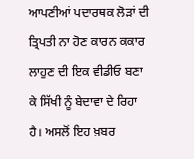ਆਪਣੀਆਂ ਪਦਾਰਥਕ ਲੋੜਾਂ ਦੀ ਤ੍ਰਿਪਤੀ ਨਾ ਹੋਣ ਕਾਰਨ ਕਕਾਰ ਲਾਹੁਣ ਦੀ ਇਕ ਵੀਡੀਓ ਬਣਾ ਕੇ ਸਿੱਖੀ ਨੂੰ ਬੇਦਾਵਾ ਦੇ ਰਿਹਾ ਹੈ। ਅਸਲੋਂ ਇਹ ਖ਼ਬਰ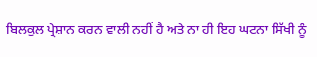ਬਿਲਕੁਲ ਪ੍ਰੇਸ਼ਾਨ ਕਰਨ ਵਾਲੀ ਨਹੀਂ ਹੈ ਅਤੇ ਨਾ ਹੀ ਇਹ ਘਟਨਾ ਸਿੱਖੀ ਨੂੰ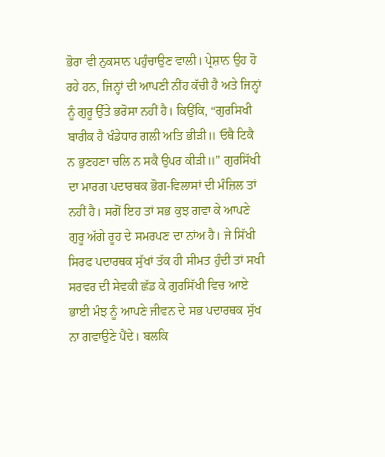ਭੋਰਾ ਵੀ ਨੁਕਸਾਨ ਪਹੁੰਚਾਉਣ ਵਾਲੀ। ਪ੍ਰੇਸ਼ਾਨ ਉਹ ਹੋ ਰਹੇ ਹਨ, ਜਿਨ੍ਹਾਂ ਦੀ ਆਪਣੀ ਨੀਂਹ ਕੱਚੀ ਹੈ ਅਤੇ ਜਿਨ੍ਹਾਂ ਨੂੰ ਗੁਰੂ ਉੱਤੇ ਭਰੋਸਾ ਨਹੀਂ ਹੈ। ਕਿਉਂਕਿ, “ਗੁਰਸਿਖੀ ਬਾਰੀਕ ਹੈ ਖੰਡੇਧਾਰ ਗਲੀ ਅਤਿ ਭੀੜੀ॥ ਓਥੈ ਟਿਕੈ ਨ ਭੁਣਹਣਾ ਚਲਿ ਨ ਸਕੈ ਉਪਰ ਕੀੜੀ॥” ਗੁਰਸਿੱਖੀ ਦਾ ਮਾਰਗ ਪਦਾਰਥਕ ਭੋਗ-ਵਿਲਾਸਾਂ ਦੀ ਮੰਜ਼ਿਲ ਤਾਂ ਨਹੀਂ ਹੈ। ਸਗੋਂ ਇਹ ਤਾਂ ਸਭ ਕੁਝ ਗਵਾ ਕੇ ਆਪਣੇ ਗੁਰੂ ਅੱਗੇ ਰੂਹ ਦੇ ਸਮਰਪਣ ਦਾ ਨਾਂਅ ਹੈ। ਜੇ ਸਿੱਖੀ ਸਿਰਫ ਪਦਾਰਥਕ ਸੁੱਖਾਂ ਤੱਕ ਹੀ ਸੀਮਤ ਹੁੰਦੀ ਤਾਂ ਸਖੀ ਸਰਵਰ ਦੀ ਸੇਵਕੀ ਛੱਡ ਕੇ ਗੁਰਸਿੱਖੀ ਵਿਚ ਆਏ ਭਾਈ ਮੰਝ ਨੂੰ ਆਪਣੇ ਜੀਵਨ ਦੇ ਸਭ ਪਦਾਰਥਕ ਸੁੱਖ ਨਾ ਗਵਾਉਣੇ ਪੈਂਦੇ। ਬਲਕਿ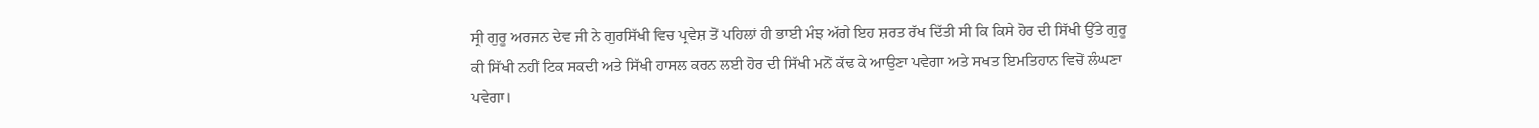ਸ੍ਰੀ ਗੁਰੂ ਅਰਜਨ ਦੇਵ ਜੀ ਨੇ ਗੁਰਸਿੱਖੀ ਵਿਚ ਪ੍ਰਵੇਸ਼ ਤੋਂ ਪਹਿਲਾਂ ਹੀ ਭਾਈ ਮੰਝ ਅੱਗੇ ਇਹ ਸ਼ਰਤ ਰੱਖ ਦਿੱਤੀ ਸੀ ਕਿ ਕਿਸੇ ਹੋਰ ਦੀ ਸਿੱਖੀ ਉੱਤੇ ਗੁਰੂ ਕੀ ਸਿੱਖੀ ਨਹੀਂ ਟਿਕ ਸਕਦੀ ਅਤੇ ਸਿੱਖੀ ਹਾਸਲ ਕਰਨ ਲਈ ਹੋਰ ਦੀ ਸਿੱਖੀ ਮਨੋਂ ਕੱਢ ਕੇ ਆਉਣਾ ਪਵੇਗਾ ਅਤੇ ਸਖਤ ਇਮਤਿਹਾਨ ਵਿਚੋਂ ਲੰਘਣਾ ਪਵੇਗਾ।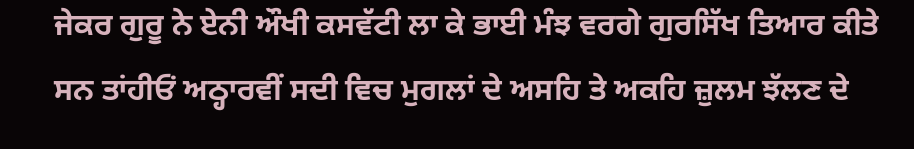ਜੇਕਰ ਗੁਰੂ ਨੇ ਏਨੀ ਔਖੀ ਕਸਵੱਟੀ ਲਾ ਕੇ ਭਾਈ ਮੰਝ ਵਰਗੇ ਗੁਰਸਿੱਖ ਤਿਆਰ ਕੀਤੇ ਸਨ ਤਾਂਹੀਓਂ ਅਠ੍ਹਾਰਵੀਂ ਸਦੀ ਵਿਚ ਮੁਗਲਾਂ ਦੇ ਅਸਹਿ ਤੇ ਅਕਹਿ ਜ਼ੁਲਮ ਝੱਲਣ ਦੇ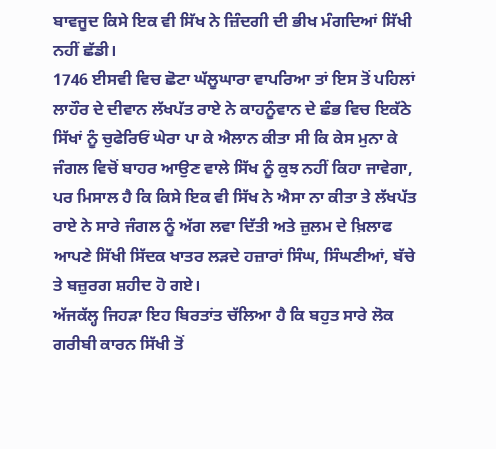ਬਾਵਜੂਦ ਕਿਸੇ ਇਕ ਵੀ ਸਿੱਖ ਨੇ ਜ਼ਿੰਦਗੀ ਦੀ ਭੀਖ ਮੰਗਦਿਆਂ ਸਿੱਖੀ ਨਹੀਂ ਛੱਡੀ।
1746 ਈਸਵੀ ਵਿਚ ਛੋਟਾ ਘੱਲੂਘਾਰਾ ਵਾਪਰਿਆ ਤਾਂ ਇਸ ਤੋਂ ਪਹਿਲਾਂ ਲਾਹੌਰ ਦੇ ਦੀਵਾਨ ਲੱਖਪੱਤ ਰਾਏ ਨੇ ਕਾਹਨੂੰਵਾਨ ਦੇ ਛੰਭ ਵਿਚ ਇਕੱਠੇ ਸਿੱਖਾਂ ਨੂੰ ਚੁਫੇਰਿਓਂ ਘੇਰਾ ਪਾ ਕੇ ਐਲਾਨ ਕੀਤਾ ਸੀ ਕਿ ਕੇਸ ਮੁਨਾ ਕੇ ਜੰਗਲ ਵਿਚੋਂ ਬਾਹਰ ਆਉਣ ਵਾਲੇ ਸਿੱਖ ਨੂੰ ਕੁਝ ਨਹੀਂ ਕਿਹਾ ਜਾਵੇਗਾ, ਪਰ ਮਿਸਾਲ ਹੈ ਕਿ ਕਿਸੇ ਇਕ ਵੀ ਸਿੱਖ ਨੇ ਐਸਾ ਨਾ ਕੀਤਾ ਤੇ ਲੱਖਪੱਤ ਰਾਏ ਨੇ ਸਾਰੇ ਜੰਗਲ ਨੂੰ ਅੱਗ ਲਵਾ ਦਿੱਤੀ ਅਤੇ ਜ਼ੁਲਮ ਦੇ ਖ਼ਿਲਾਫ ਆਪਣੇ ਸਿੱਖੀ ਸਿੱਦਕ ਖਾਤਰ ਲੜਦੇ ਹਜ਼ਾਰਾਂ ਸਿੰਘ, ਸਿੰਘਣੀਆਂ, ਬੱਚੇ ਤੇ ਬਜ਼ੁਰਗ ਸ਼ਹੀਦ ਹੋ ਗਏ।
ਅੱਜਕੱਲ੍ਹ ਜਿਹੜਾ ਇਹ ਬਿਰਤਾਂਤ ਚੱਲਿਆ ਹੈ ਕਿ ਬਹੁਤ ਸਾਰੇ ਲੋਕ ਗਰੀਬੀ ਕਾਰਨ ਸਿੱਖੀ ਤੋਂ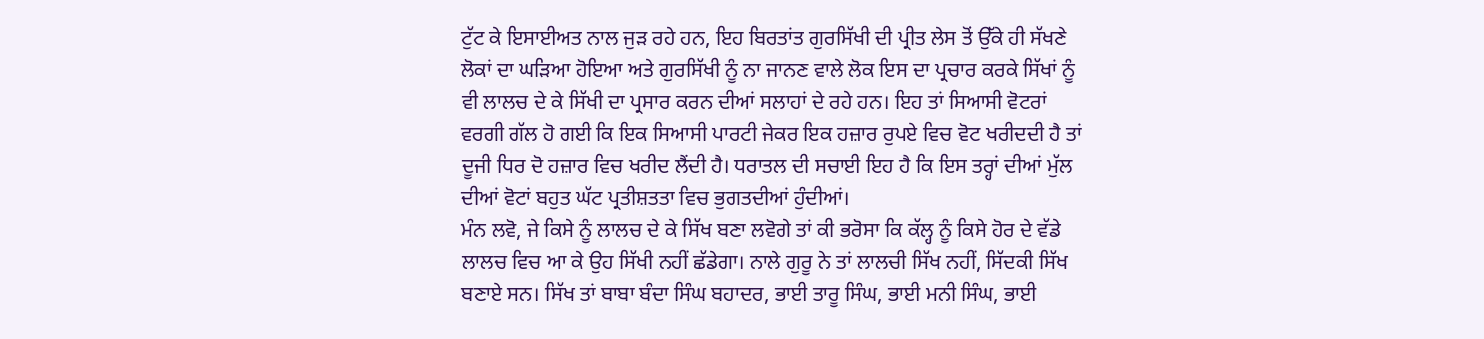ਟੁੱਟ ਕੇ ਇਸਾਈਅਤ ਨਾਲ ਜੁੜ ਰਹੇ ਹਨ, ਇਹ ਬਿਰਤਾਂਤ ਗੁਰਸਿੱਖੀ ਦੀ ਪ੍ਰੀਤ ਲੇਸ ਤੋਂ ਉੱਕੇ ਹੀ ਸੱਖਣੇ ਲੋਕਾਂ ਦਾ ਘੜਿਆ ਹੋਇਆ ਅਤੇ ਗੁਰਸਿੱਖੀ ਨੂੰ ਨਾ ਜਾਨਣ ਵਾਲੇ ਲੋਕ ਇਸ ਦਾ ਪ੍ਰਚਾਰ ਕਰਕੇ ਸਿੱਖਾਂ ਨੂੰ ਵੀ ਲਾਲਚ ਦੇ ਕੇ ਸਿੱਖੀ ਦਾ ਪ੍ਰਸਾਰ ਕਰਨ ਦੀਆਂ ਸਲਾਹਾਂ ਦੇ ਰਹੇ ਹਨ। ਇਹ ਤਾਂ ਸਿਆਸੀ ਵੋਟਰਾਂ ਵਰਗੀ ਗੱਲ ਹੋ ਗਈ ਕਿ ਇਕ ਸਿਆਸੀ ਪਾਰਟੀ ਜੇਕਰ ਇਕ ਹਜ਼ਾਰ ਰੁਪਏ ਵਿਚ ਵੋਟ ਖਰੀਦਦੀ ਹੈ ਤਾਂ ਦੂਜੀ ਧਿਰ ਦੋ ਹਜ਼ਾਰ ਵਿਚ ਖਰੀਦ ਲੈਂਦੀ ਹੈ। ਧਰਾਤਲ ਦੀ ਸਚਾਈ ਇਹ ਹੈ ਕਿ ਇਸ ਤਰ੍ਹਾਂ ਦੀਆਂ ਮੁੱਲ ਦੀਆਂ ਵੋਟਾਂ ਬਹੁਤ ਘੱਟ ਪ੍ਰਤੀਸ਼ਤਤਾ ਵਿਚ ਭੁਗਤਦੀਆਂ ਹੁੰਦੀਆਂ।
ਮੰਨ ਲਵੋ, ਜੇ ਕਿਸੇ ਨੂੰ ਲਾਲਚ ਦੇ ਕੇ ਸਿੱਖ ਬਣਾ ਲਵੋਗੇ ਤਾਂ ਕੀ ਭਰੋਸਾ ਕਿ ਕੱਲ੍ਹ ਨੂੰ ਕਿਸੇ ਹੋਰ ਦੇ ਵੱਡੇ ਲਾਲਚ ਵਿਚ ਆ ਕੇ ਉਹ ਸਿੱਖੀ ਨਹੀਂ ਛੱਡੇਗਾ। ਨਾਲੇ ਗੁਰੂ ਨੇ ਤਾਂ ਲਾਲਚੀ ਸਿੱਖ ਨਹੀਂ, ਸਿੱਦਕੀ ਸਿੱਖ ਬਣਾਏ ਸਨ। ਸਿੱਖ ਤਾਂ ਬਾਬਾ ਬੰਦਾ ਸਿੰਘ ਬਹਾਦਰ, ਭਾਈ ਤਾਰੂ ਸਿੰਘ, ਭਾਈ ਮਨੀ ਸਿੰਘ, ਭਾਈ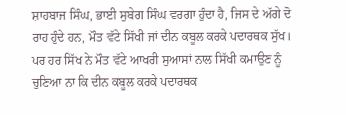ਸ਼ਾਹਬਾਜ ਸਿੰਘ, ਭਾਈ ਸੁਬੇਗ ਸਿੰਘ ਵਰਗਾ ਹੁੰਦਾ ਹੈ, ਜਿਸ ਦੇ ਅੱਗੇ ਦੋ ਰਾਹ ਹੁੰਦੇ ਹਨ, ਮੌਤ ਵੱਟੇ ਸਿੱਖੀ ਜਾਂ ਦੀਨ ਕਬੂਲ ਕਰਕੇ ਪਦਾਰਥਕ ਸੁੱਖ। ਪਰ ਹਰ ਸਿੱਖ ਨੇ ਮੌਤ ਵੱਟੇ ਆਖਰੀ ਸੁਆਸਾਂ ਨਾਲ ਸਿੱਖੀ ਕਮਾਉਣ ਨੂੰ ਚੁਣਿਆ ਨਾ ਕਿ ਦੀਨ ਕਬੂਲ ਕਰਕੇ ਪਦਾਰਥਕ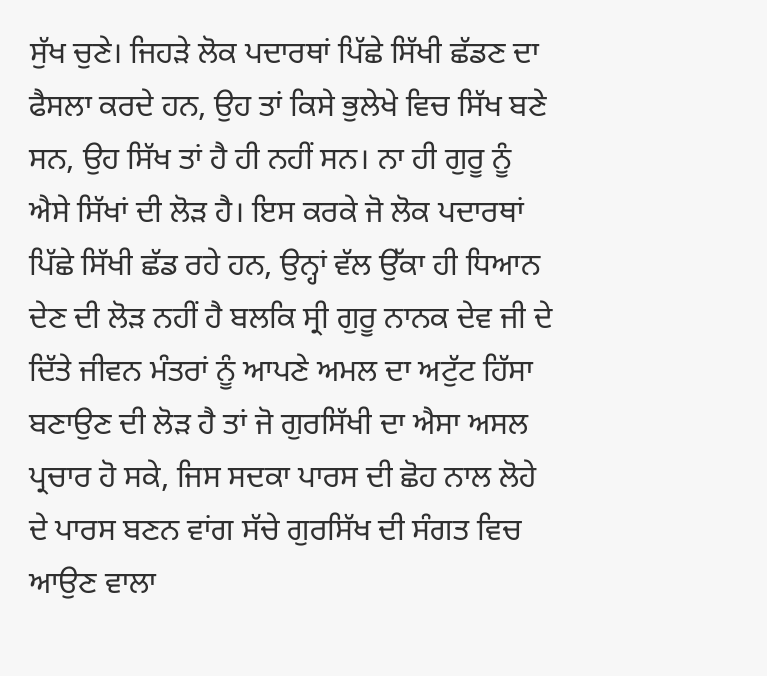ਸੁੱਖ ਚੁਣੇ। ਜਿਹੜੇ ਲੋਕ ਪਦਾਰਥਾਂ ਪਿੱਛੇ ਸਿੱਖੀ ਛੱਡਣ ਦਾ ਫੈਸਲਾ ਕਰਦੇ ਹਨ, ਉਹ ਤਾਂ ਕਿਸੇ ਭੁਲੇਖੇ ਵਿਚ ਸਿੱਖ ਬਣੇ ਸਨ, ਉਹ ਸਿੱਖ ਤਾਂ ਹੈ ਹੀ ਨਹੀਂ ਸਨ। ਨਾ ਹੀ ਗੁਰੂ ਨੂੰ ਐਸੇ ਸਿੱਖਾਂ ਦੀ ਲੋੜ ਹੈ। ਇਸ ਕਰਕੇ ਜੋ ਲੋਕ ਪਦਾਰਥਾਂ ਪਿੱਛੇ ਸਿੱਖੀ ਛੱਡ ਰਹੇ ਹਨ, ਉਨ੍ਹਾਂ ਵੱਲ ਉੱਕਾ ਹੀ ਧਿਆਨ ਦੇਣ ਦੀ ਲੋੜ ਨਹੀਂ ਹੈ ਬਲਕਿ ਸ੍ਰੀ ਗੁਰੂ ਨਾਨਕ ਦੇਵ ਜੀ ਦੇ ਦਿੱਤੇ ਜੀਵਨ ਮੰਤਰਾਂ ਨੂੰ ਆਪਣੇ ਅਮਲ ਦਾ ਅਟੁੱਟ ਹਿੱਸਾ ਬਣਾਉਣ ਦੀ ਲੋੜ ਹੈ ਤਾਂ ਜੋ ਗੁਰਸਿੱਖੀ ਦਾ ਐਸਾ ਅਸਲ ਪ੍ਰਚਾਰ ਹੋ ਸਕੇ, ਜਿਸ ਸਦਕਾ ਪਾਰਸ ਦੀ ਛੋਹ ਨਾਲ ਲੋਹੇ ਦੇ ਪਾਰਸ ਬਣਨ ਵਾਂਗ ਸੱਚੇ ਗੁਰਸਿੱਖ ਦੀ ਸੰਗਤ ਵਿਚ ਆਉਣ ਵਾਲਾ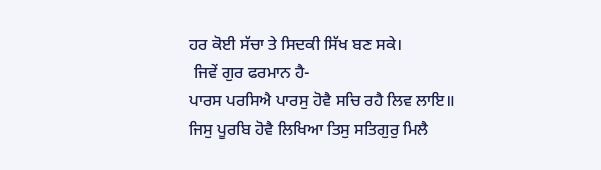ਹਰ ਕੋਈ ਸੱਚਾ ਤੇ ਸਿਦਕੀ ਸਿੱਖ ਬਣ ਸਕੇ।
 ਜਿਵੇਂ ਗੁਰ ਫਰਮਾਨ ਹੈ-
ਪਾਰਸ ਪਰਸਿਐ ਪਾਰਸੁ ਹੋਵੈ ਸਚਿ ਰਹੈ ਲਿਵ ਲਾਇ॥
ਜਿਸੁ ਪੂਰਬਿ ਹੋਵੈ ਲਿਖਿਆ ਤਿਸੁ ਸਤਿਗੁਰੁ ਮਿਲੈ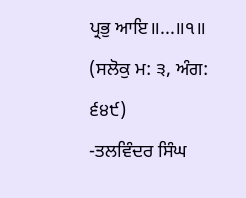ਪ੍ਰਭੁ ਆਇ॥...॥੧॥
(ਸਲੋਕੁ ਮ: ੩, ਅੰਗ: ੬੪੯)
-ਤਲਵਿੰਦਰ ਸਿੰਘ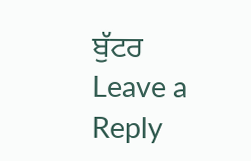ਬੁੱਟਰ
Leave a Reply